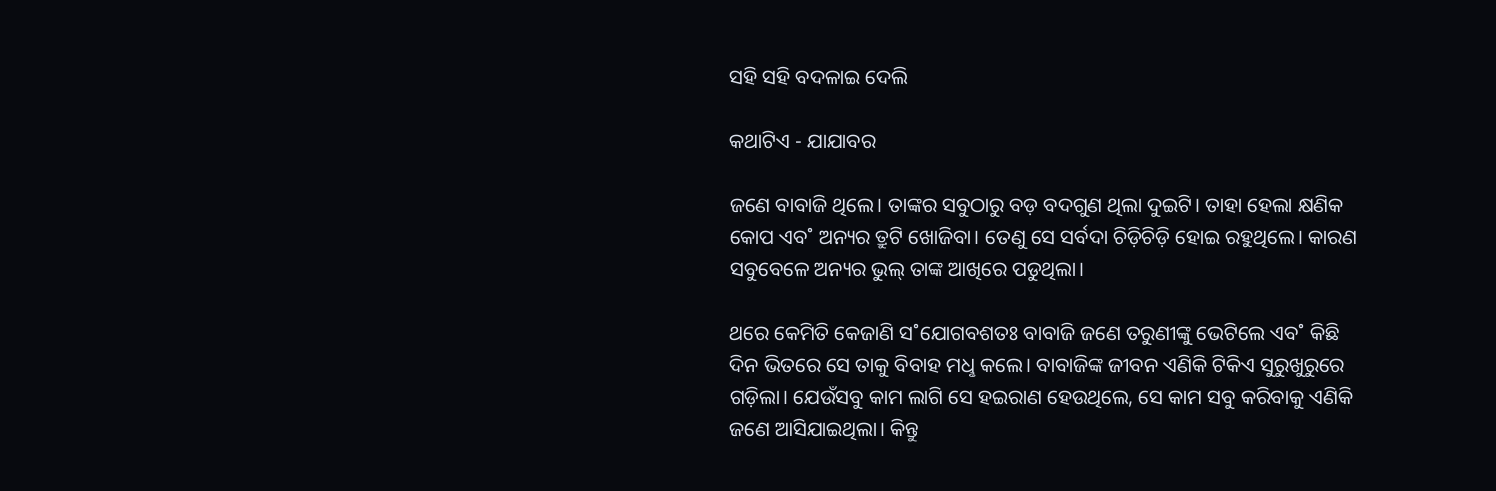ସହି ସହି ବଦଳାଇ ଦେଲି

କଥାଟିଏ - ଯାଯାବର

ଜଣେ ବାବାଜି ଥିଲେ। ତାଙ୍କର ସବୁଠାରୁ ବଡ଼ ବଦଗୁଣ ଥିଲା ଦୁଇଟି। ତାହା ହେଲା କ୍ଷଣିକ କୋପ ଏବ˚ ଅନ୍ୟର ତ୍ରୁଟି ଖୋଜିବା। ତେଣୁ ସେ ସର୍ବଦା ଚିଡ଼ିଚିଡ଼ି ହୋଇ ରହୁଥିଲେ। କାରଣ ସବୁବେଳେ ଅନ୍ୟର ଭୁଲ୍‌ ତାଙ୍କ ଆଖିରେ ପଡୁଥିଲା।

ଥରେ କେମିତି କେଜାଣି ସ˚ଯୋଗବଶତଃ ବାବାଜି ଜଣେ ତରୁଣୀଙ୍କୁ ଭେଟିଲେ ଏବ˚ କିଛି ଦିନ ଭିତରେ ସେ ତାକୁ ବିବାହ ମଧୢ କଲେ। ବାବାଜିଙ୍କ ଜୀବନ ଏଣିକି ଟିକିଏ ସୁରୁଖୁରୁରେ ଗଡ଼ିଲା। ଯେଉଁସବୁ କାମ ଲାଗି ସେ ହଇରାଣ ହେଉଥିଲେ, ସେ କାମ ସବୁ କରିବାକୁ ଏଣିକି ଜଣେ ଆସିଯାଇଥିଲା। କିନ୍ତୁ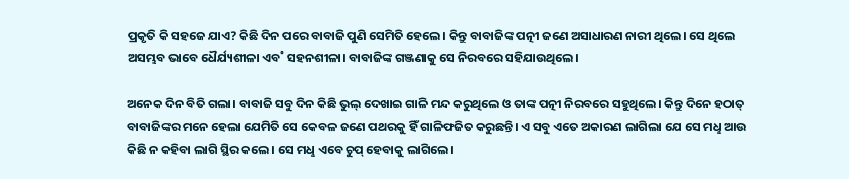ପ୍ରକୃତି କି ସହଜେ ଯାଏ? କିଛି ଦିନ ପରେ ବାବାଜି ପୁଣି ସେମିତି ହେଲେ। କିନ୍ତୁ ବାବାଜିଙ୍କ ପତ୍ନୀ ଜଣେ ଅସାଧାରଣ ନାରୀ ଥିଲେ। ସେ ଥିଲେ ଅସମ୍ଭବ ଭାବେ ଧୈର୍ଯ୍ୟଶୀଳା ଏବ˚ ସହନଶୀଳା। ବାବାଜିଙ୍କ ଗଞ୍ଜଣାକୁ ସେ ନିରବରେ ସହିଯାଉଥିଲେ।

ଅନେକ ଦିନ ବିତି ଗଲା। ବାବାଜି ସବୁ ଦିନ କିଛି ଭୁଲ୍‌ ଦେଖାଇ ଗାଳି ମନ୍ଦ କରୁଥିଲେ ଓ ତାଙ୍କ ପତ୍ନୀ ନିରବରେ ସହୁଥିଲେ। କିନ୍ତୁ ଦିନେ ହଠାତ୍‌ ବାବାଜିଙ୍କର ମନେ ହେଲା ଯେମିତି ସେ କେବଳ ଜଣେ ପଥରକୁ ହିଁ ଗାଳିଫଜିତ କରୁଛନ୍ତି। ଏ ସବୁ ଏତେ ଅକାରଣ ଲାଗିଲା ଯେ ସେ ମଧୢ ଆଉ କିଛି ନ କହିବା ଲାଗି ସ୍ଥିର କଲେ। ସେ ମଧୢ ଏବେ ଚୁପ୍‌ ହେବାକୁ ଲାଗିଲେ।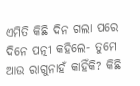ଏମିତି କିଛି ଦିନ ଗଲା ପରେ ଦିନେ ପତ୍ନୀ କହିଲେ- ତୁମେ ଆଉ ରାଗୁନାହଁ କାହିଁକି? କିଛି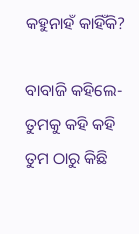କହୁନାହଁ କାହିଁକି?

ବାବାଜି କହିଲେ- ତୁମକୁ କହି କହି ତୁମ ଠାରୁ କିଛି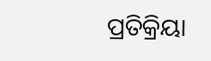ପ୍ରତିକ୍ରିୟା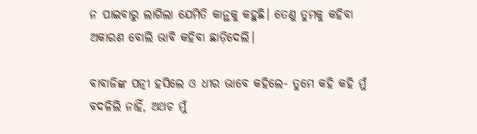ନ ପାଇବାରୁ ଲାଗିଲା ଯେମିତି କାନ୍ଥକୁ କହୁଛି। ତେଣୁ ତୁମକୁ କହିବା ଅକାରଣ ବୋଲି ଭାବି କହିବା ଛାଡ଼ିଦେଲି।

ବାବାଜିଙ୍କ ପତ୍ନୀ ହସିଲେ ଓ ଧୀର ଭାବେ କହିଲେ- ତୁମେ କହି କହି ମୁଁ ବଦଳିଲି ନାହିଁ, ଅଥଚ ମୁଁ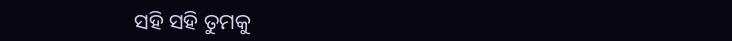ସହି ସହି ତୁମକୁ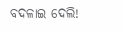ବଦଳାଇ ଦେଲି!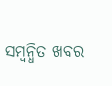ସମ୍ବନ୍ଧିତ ଖବର